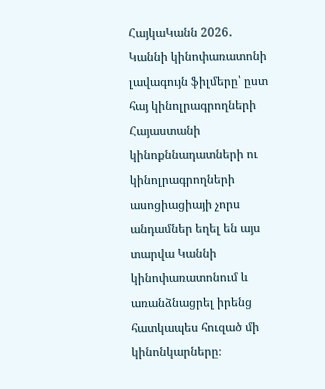ՀայկաԿանն 2026․ Կաննի կինոփառատոնի լավագույն ֆիլմերը՝ ըստ հայ կինոլրագրողների
Հայաստանի կինոքննադատների ու կինոլրագրողների ասոցիացիայի չորս անդամներ եղել են այս տարվա Կաննի կինոփառատոնում և առանձնացրել իրենց հատկապես հուզած մի կինոնկարները։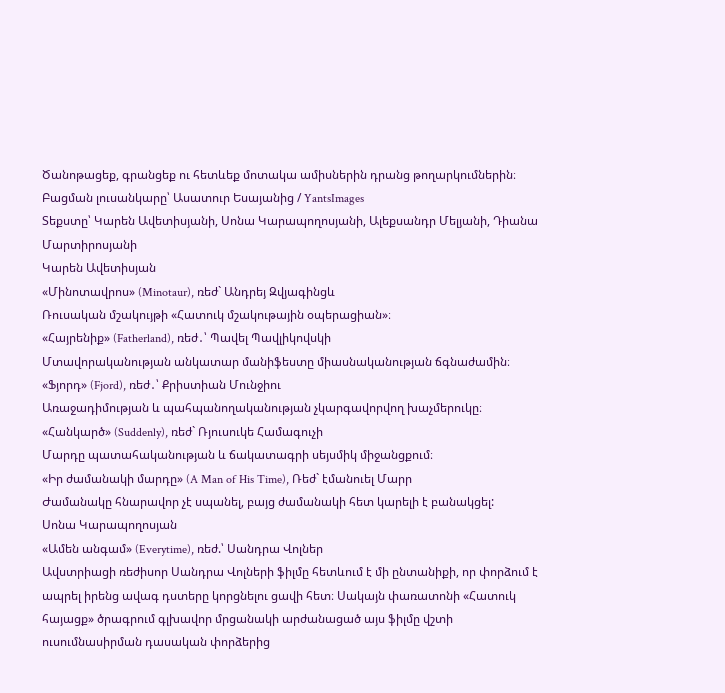Ծանոթացեք, գրանցեք ու հետևեք մոտակա ամիսներին դրանց թողարկումներին։
Բացման լուսանկարը՝ Ասատուր Եսայանից / YantsImages
Տեքստը՝ Կարեն Ավետիսյանի, Սոնա Կարապողոսյանի, Ալեքսանդր Մելյանի, Դիանա Մարտիրոսյանի
Կարեն Ավետիսյան
«Մինոտավրոս» (Minotaur), ռեժ` Անդրեյ Զվյագինցև
Ռուսական մշակույթի «Հատուկ մշակութային օպերացիան»։
«Հայրենիք» (Fatherland), ռեժ․՝ Պավել Պավլիկովսկի
Մտավորականության անկատար մանիֆեստը միասնականության ճգնաժամին։
«Ֆյորդ» (Fjord), ռեժ․՝ Քրիստիան Մունջիու
Առաջադիմության և պահպանողականության չկարգավորվող խաչմերուկը։
«Հանկարծ» (Suddenly), ռեժ` Ռյուսուկե Համագուչի
Մարդը պատահականության և ճակատագրի սեյսմիկ միջանցքում։
«Իր ժամանակի մարդը» (A Man of His Time), Ռեժ` էմանուել Մարր
Ժամանակը հնարավոր չէ սպանել, բայց ժամանակի հետ կարելի է բանակցել:
Սոնա Կարապողոսյան
«Ամեն անգամ» (Everytime), ռեժ.՝ Սանդրա Վոլներ
Ավստրիացի ռեժիսոր Սանդրա Վոլների ֆիլմը հետևում է մի ընտանիքի, որ փորձում է ապրել իրենց ավագ դստերը կորցնելու ցավի հետ։ Սակայն փառատոնի «Հատուկ հայացք» ծրագրում գլխավոր մրցանակի արժանացած այս ֆիլմը վշտի ուսումնասիրման դասական փորձերից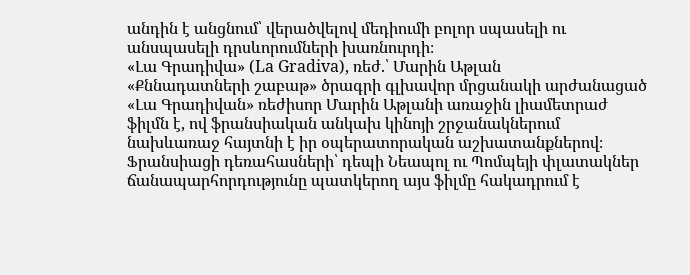անդին է անցնում՝ վերածվելով մեդիումի բոլոր սպասելի ու անսպասելի դրսևորումների խառնուրդի։
«Լա Գրադիվա» (La Gradiva), ռեժ.՝ Մարին Աթլան
«Քննադատների շաբաթ» ծրագրի գլխավոր մրցանակի արժանացած «Լա Գրադիվան» ռեժիսոր Մարին Աթլանի առաջին լիամետրաժ ֆիլմն է, ով ֆրանսիական անկախ կինոյի շրջանակներում նախևառաջ հայտնի է իր օպերատորական աշխատանքներով։ Ֆրանսիացի դեռահասների՝ դեպի Նեապոլ ու Պոմպեյի փլատակներ ճանապարհորդությունը պատկերող այս ֆիլմը հակադրում է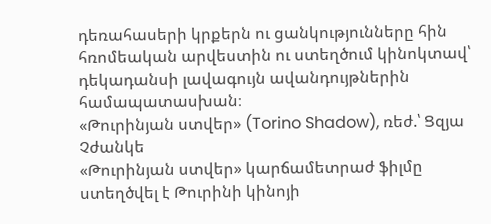դեռահասերի կրքերն ու ցանկությունները հին հռոմեական արվեստին ու ստեղծում կինոկտավ՝ դեկադանսի լավագույն ավանդույթներին համապատասխան։
«Թուրինյան ստվեր» (Torino Shadow), ռեժ.՝ Ցզյա Չժանկե
«Թուրինյան ստվեր» կարճամետրաժ ֆիլմը ստեղծվել է Թուրինի կինոյի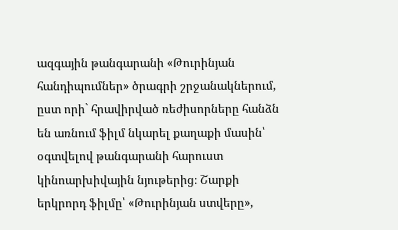ազգային թանգարանի «Թուրինյան հանդիպումներ» ծրագրի շրջանակներում, ըստ որի` հրավիրված ռեժիսորները հանձն են առնում ֆիլմ նկարել քաղաքի մասին՝ օգտվելով թանգարանի հարուստ կինոարխիվային նյութերից։ Շարքի երկրորդ ֆիլմը՝ «Թուրինյան ստվերը»,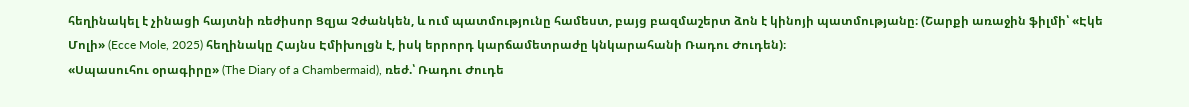հեղինակել է չինացի հայտնի ռեժիսոր Ցզյա Չժանկեն, և ում պատմությունը համեստ, բայց բազմաշերտ ձոն է կինոյի պատմությանը։ (Շարքի առաջին ֆիլմի՝ «Էկե Մոլի» (Ecce Mole, 2025) հեղինակը Հայնս Էմիխոլցն է, իսկ երրորդ կարճամետրաժը կնկարահանի Ռադու Ժուդեն)։
«Սպասուհու օրագիրը» (The Diary of a Chambermaid), ռեժ.՝ Ռադու Ժուդե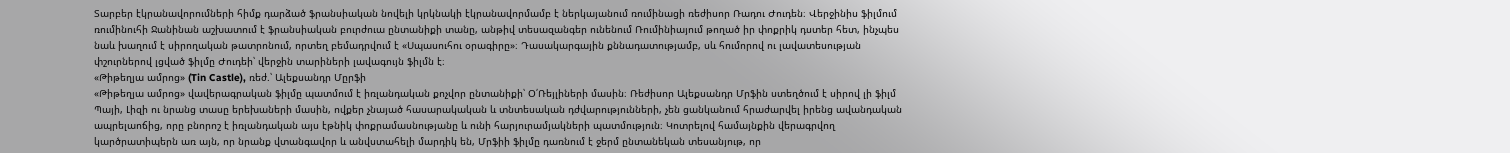Տարբեր էկրանավորումների հիմք դարձած ֆրանսիական նովելի կրկնակի էկրանավորմամբ է ներկայանում ռումինացի ռեժիսոր Ռադու Ժուդեն։ Վերջինիս ֆիլմում ռումինուհի Ջանինան աշխատում է ֆրանսիական բուրժուա ընտանիքի տանը, անթիվ տեսազանգեր ունենում Ռումինիայում թողած իր փոքրիկ դստեր հետ, ինչպես նաև խաղում է սիրողական թատրոնում, որտեղ բեմադրվում է «Սպասուհու օրագիրը»։ Դասակարգային քննադատությամբ, սև հումորով ու լավատեսության փշուրներով լցված ֆիլմը Ժուդեի՝ վերջին տարիների լավագույն ֆիլմն է։
«Թիթեղյա ամրոց» (Tin Castle), ռեժ.՝ Ալեքսանդր Մըրֆի
«Թիթեղյա ամրոց» վավերագրական ֆիլմը պատմում է իռլանդական քոչվոր ընտանիքի՝ Օ՛Ռեյլիների մասին։ Ռեժիսոր Ալեքսանդր Մրֆին ստեղծում է սիրով լի ֆիլմ Պայի, Լիզի ու նրանց տասը երեխաների մասին, ովքեր չնայած հասարակական և տնտեսական դժվարությունների, չեն ցանկանում հրաժարվել իրենց ավանդական ապրելաոճից, որը բնորոշ է իռլանդական այս էթնիկ փոքրամասնությանը և ունի հարյուրամյակների պատմություն։ Կոտրելով համայնքին վերագրվող կարծրատիպերն առ այն, որ նրանք վտանգավոր և անվստահելի մարդիկ են, Մրֆիի ֆիլմը դառնում է ջերմ ընտանեկան տեսանյութ, որ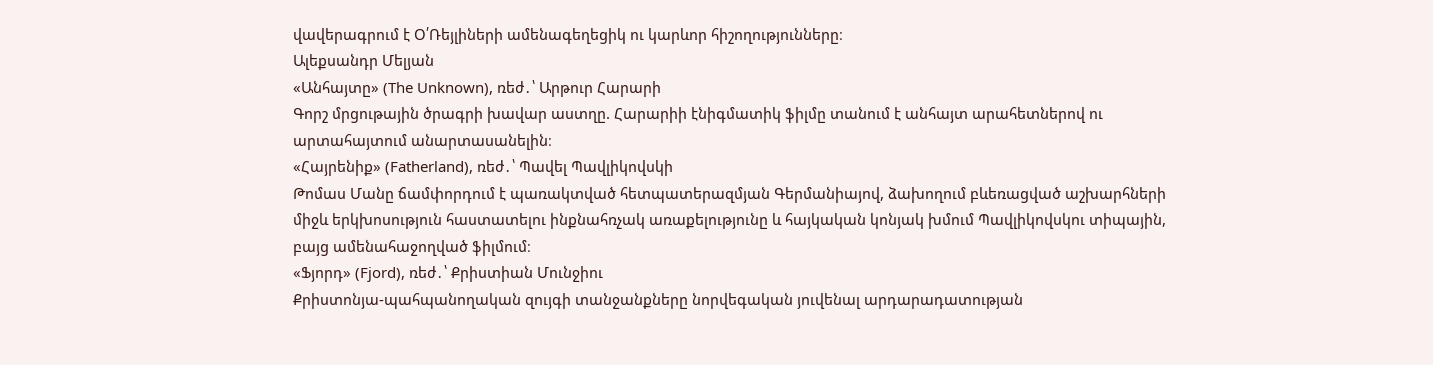վավերագրում է Օ՛Ռեյլիների ամենագեղեցիկ ու կարևոր հիշողությունները։
Ալեքսանդր Մելյան
«Անհայտը» (The Unknown), ռեժ․՝ Արթուր Հարարի
Գորշ մրցութային ծրագրի խավար աստղը. Հարարիի էնիգմատիկ ֆիլմը տանում է անհայտ արահետներով ու արտահայտում անարտասանելին։
«Հայրենիք» (Fatherland), ռեժ․՝ Պավել Պավլիկովսկի
Թոմաս Մանը ճամփորդում է պառակտված հետպատերազմյան Գերմանիայով, ձախողում բևեռացված աշխարհների միջև երկխոսություն հաստատելու ինքնահռչակ առաքելությունը և հայկական կոնյակ խմում Պավլիկովսկու տիպային, բայց ամենահաջողված ֆիլմում։
«Ֆյորդ» (Fjord), ռեժ․՝ Քրիստիան Մունջիու
Քրիստոնյա-պահպանողական զույգի տանջանքները նորվեգական յուվենալ արդարադատության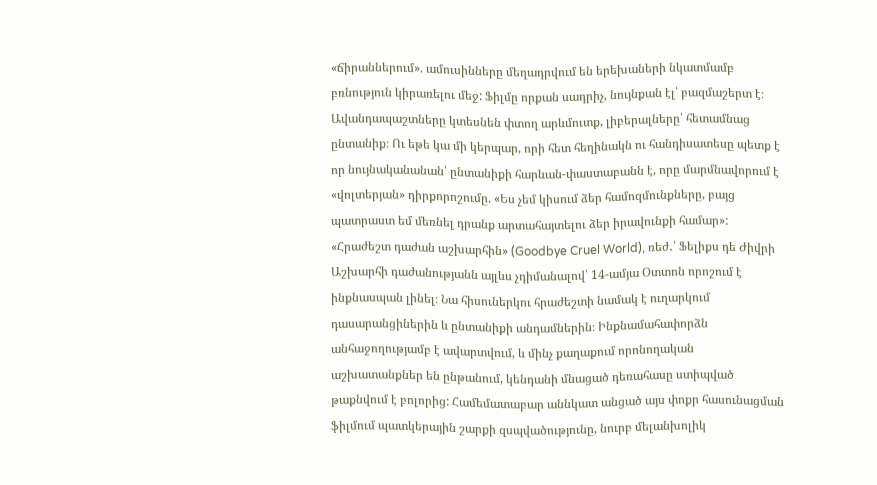«ճիրաններում». ամուսինները մեղադրվում են երեխաների նկատմամբ բռնություն կիրառելու մեջ: Ֆիլմը որքան սադրիչ, նույնքան էլ՝ բազմաշերտ է։ Ավանդապաշտները կտեսնեն փտող արևմուտք, լիբերալները՝ հետամնաց ընտանիք։ Ու եթե կա մի կերպար, որի հետ հեղինակն ու հանդիսատեսը պետք է որ նույնականանան՝ ընտանիքի հարևան-փաստաբանն է, որը մարմնավորում է «վոլտերյան» դիրքորոշումը. «Ես չեմ կիսում ձեր համոզմունքները, բայց պատրաստ եմ մեռնել դրանք արտահայտելու ձեր իրավունքի համար»:
«Հրաժեշտ դաժան աշխարհին» (Goodbye Cruel World), ռեժ․՝ Ֆելիքս դե Ժիվրի
Աշխարհի դաժանությանն այլևս չդիմանալով՝ 14-ամյա Օտտոն որոշում է ինքնասպան լինել։ Նա հիսուներկու հրաժեշտի նամակ է ուղարկում դասարանցիներին և ընտանիքի անդամներին։ Ինքնամահափորձն անհաջողությամբ է ավարտվում, և մինչ քաղաքում որոնողական աշխատանքներ են ընթանում, կենդանի մնացած դեռահասը ստիպված թաքնվում է բոլորից: Համեմատաբար աննկատ անցած այս փոքր հասունացման ֆիլմում պատկերային շարքի զսպվածությունը, նուրբ մելանխոլիկ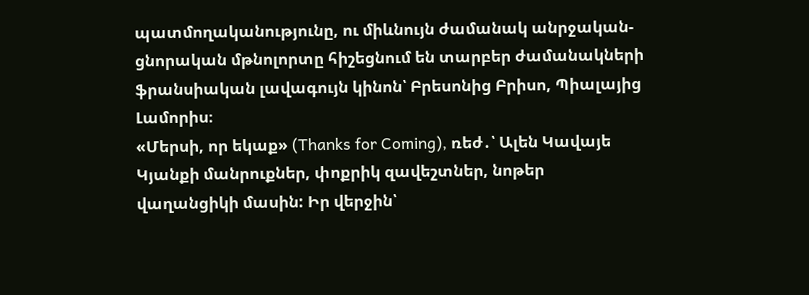պատմողականությունը, ու միևնույն ժամանակ անրջական-ցնորական մթնոլորտը հիշեցնում են տարբեր ժամանակների ֆրանսիական լավագույն կինոն՝ Բրեսոնից Բրիսո, Պիալայից Լամորիս։
«Մերսի, որ եկաք» (Thanks for Coming), ռեժ․՝ Ալեն Կավայե
Կյանքի մանրուքներ, փոքրիկ զավեշտներ, նոթեր վաղանցիկի մասին: Իր վերջին՝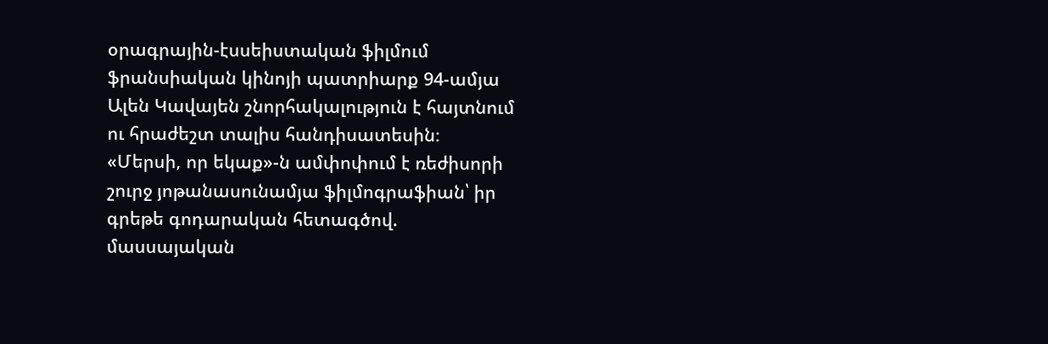օրագրային-էսսեիստական ֆիլմում ֆրանսիական կինոյի պատրիարք 94-ամյա Ալեն Կավայեն շնորհակալություն է հայտնում ու հրաժեշտ տալիս հանդիսատեսին։
«Մերսի, որ եկաք»-ն ամփոփում է ռեժիսորի շուրջ յոթանասունամյա ֆիլմոգրաֆիան՝ իր գրեթե գոդարական հետագծով. մասսայական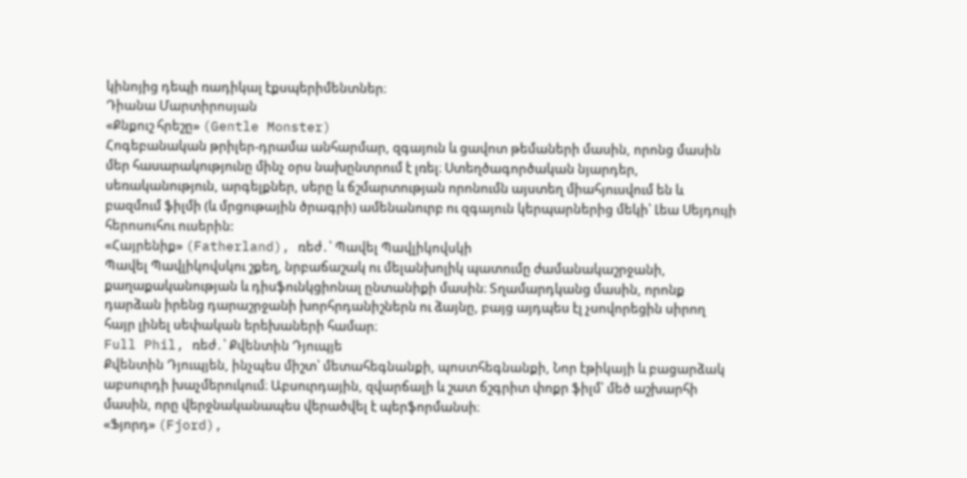կինոյից դեպի ռադիկալ էքսպերիմենտներ։
Դիանա Մարտիրոսյան
«Քնքուշ հրեշը» (Gentle Monster)
Հոգեբանական թրիլեր-դրամա անհարմար, զգայուն և ցավոտ թեմաների մասին, որոնց մասին մեր հասարակությունը մինչ օրս նախընտրում է լռել։ Ստեղծագործական նյարդեր, սեռականություն, արգելքներ, սերը և ճշմարտության որոնումն այստեղ միահյուսվում են և բազմում ֆիլմի (և մրցութային ծրագրի) ամենանուրբ ու զգայուն կերպարներից մեկի՝ Լեա Սեյդույի հերոսուհու ուսերին:
«Հայրենիք» (Fatherland), ռեժ․՝ Պավել Պավլիկովսկի
Պավել Պավլիկովսկու շքեղ, նրբաճաշակ ու մելանխոլիկ պատումը ժամանակաշրջանի, քաղաքականության և դիսֆունկցիոնալ ընտանիքի մասին։ Տղամարդկանց մասին, որոնք դարձան իրենց դարաշրջանի խորհրդանիշներն ու ձայնը, բայց այդպես էլ չսովորեցին սիրող հայր լինել սեփական երեխաների համար։
Full Phil, ռեժ․՝ Քվենտին Դյուպյե
Քվենտին Դյուպյեն, ինչպես միշտ՝ մետահեգնանքի, պոստհեգնանքի, Նոր էթիկայի և բացարձակ աբսուրդի խաչմերուկում։ Աբսուրդային, զվարճալի և շատ ճշգրիտ փոքր ֆիլմ՝ մեծ աշխարհի մասին, որը վերջնականապես վերածվել է պերֆորմանսի։
«Ֆյորդ» (Fjord),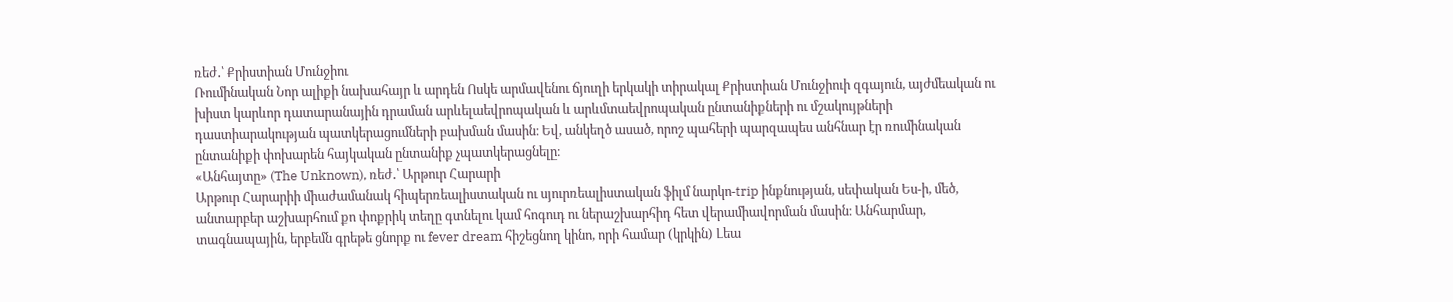ռեժ․՝ Քրիստիան Մունջիու
Ռումինական Նոր ալիքի նախահայր և արդեն Ոսկե արմավենու ճյուղի երկակի տիրակալ Քրիստիան Մունջիուի զգայուն, այժմեական ու խիստ կարևոր դատարանային դրաման արևելաեվրոպական և արևմտաեվրոպական ընտանիքների ու մշակույթների դաստիարակության պատկերացումների բախման մասին։ Եվ, անկեղծ ասած, որոշ պահերի պարզապես անհնար էր ռումինական ընտանիքի փոխարեն հայկական ընտանիք չպատկերացնելը։
«Անհայտը» (The Unknown), ռեժ․՝ Արթուր Հարարի
Արթուր Հարարիի միաժամանակ հիպերռեալիստական ու սյուրռեալիստական ֆիլմ նարկո-trip ինքնության, սեփական Ես-ի, մեծ, անտարբեր աշխարհում քո փոքրիկ տեղը գտնելու կամ հոգուդ ու ներաշխարհիդ հետ վերամիավորման մասին։ Անհարմար, տագնապային, երբեմն գրեթե ցնորք ու fever dream հիշեցնող կինո, որի համար (կրկին) Լեա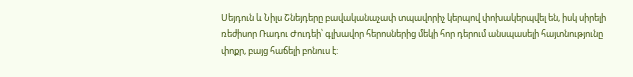Սեյդուն և Նիլս Շնեյդերը բավականաչափ տպավորիչ կերպով փոխակերպվել են, իսկ սիրելի ռեժիսոր Ռադու Ժուդեի՝ գլխավոր հերոսներից մեկի հոր դերում անսպասելի հայտնությունը փոքր, բայց հաճելի բոնուս է: